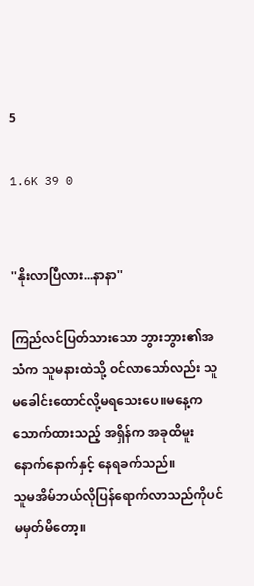5

1.6K 39 0


''နိုးလာပြီလား...နာနာ''

ကြည်လင်ပြတ်သားသော ဘွားဘွား၏အသံက သူမနားထဲသို့ ဝင်လာသော်လည်း သူမခေါင်းထောင်လို့မရသေးပေ။မနေ့ကသောက်ထားသည့် အရှိန်က အခုထိမူးနောက်နောက်နှင့် နေရခက်သည်။
သူမအိမ်ဘယ်လိုပြန်ရောက်လာသည်ကိုပင် မမှတ်မိတော့။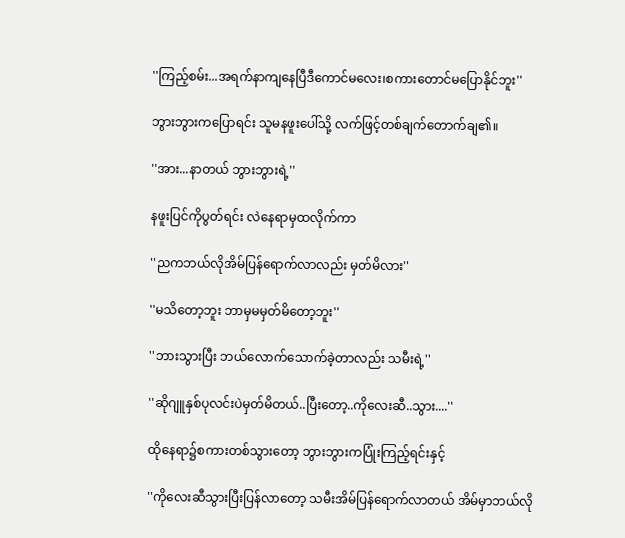''ကြည့်စမ်း...အရက်နာကျနေပြီဒီကောင်မလေး၊စကားတောင်မပြောနိုင်ဘူး''

ဘွားဘွားကပြောရင်း သူမနဖူးပေါ်သို့ လက်ဖြင့်တစ်ချက်တောက်ချ၏။

''အား...နာတယ် ဘွားဘွားရဲ့''

နဖူးပြင်ကိုပွတ်ရင်း လဲနေရာမှထလိုက်ကာ

''ညကဘယ်လိုအိမ်ပြန်ရောက်လာလည်း မှတ်မိလား''

''မသိတော့ဘူး ဘာမှမမှတ်မိတော့ဘူး''

''ဘားသွားပြီး ဘယ်လောက်သောက်ခဲ့တာလည်း သမီးရဲ့''

''ဆိုဂျူနှစ်ပုလင်းပဲမှတ်မိတယ်..ပြီးတော့..ကိုလေးဆီ..သွား....''

ထိုနေရာ၌စကားတစ်သွားတော့ ဘွားဘွားကပြုံးကြည့်ရင်းနှင့်

''ကိုလေးဆီသွားပြီးပြန်လာတော့ သမီးအိမ်ပြန်ရောက်လာတယ် အိမ်မှာဘယ်လို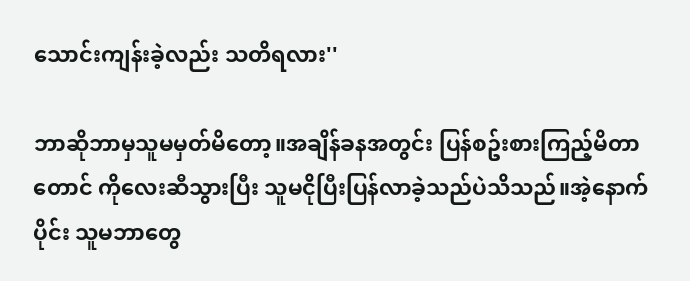သောင်းကျန်းခဲ့လည်း သတိရလား''

ဘာဆိုဘာမှသူမမှတ်မိတော့။အချိန်ခနအတွင်း ပြန်စဥ်းစားကြည့်မိတာတောင် ကိုလေးဆီသွားပြီး သူမငိုပြီးပြန်လာခဲ့သည်ပဲသိသည်။အဲ့နောက်ပိုင်း သူမဘာတွေ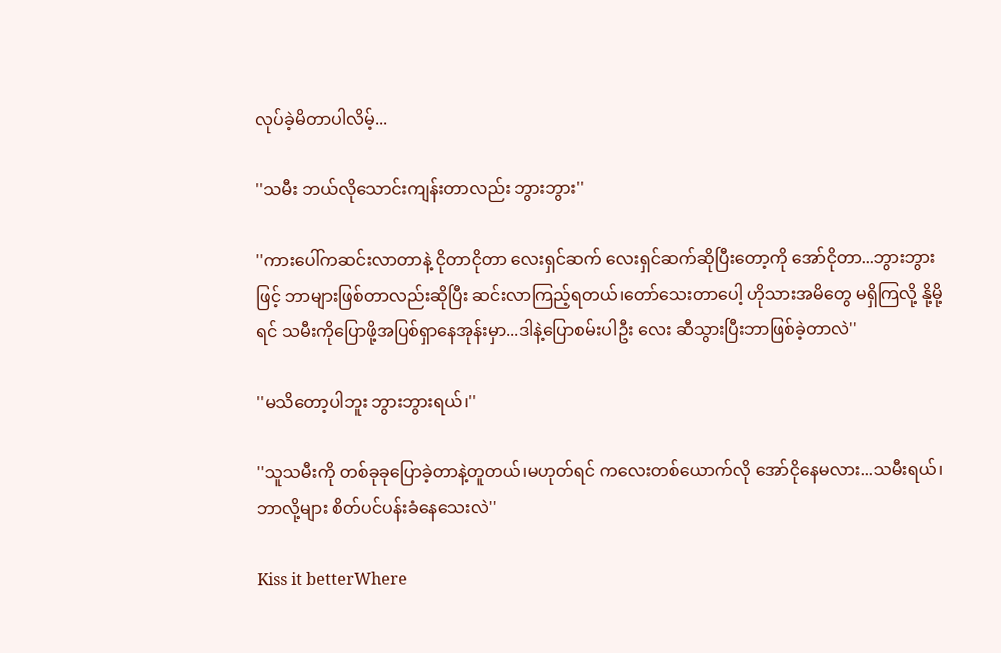လုပ်ခဲ့မိတာပါလိမ့်...

''သမီး ဘယ်လိုသောင်းကျန်းတာလည်း ဘွားဘွား''

''ကားပေါ်ကဆင်းလာတာနဲ့ ငိုတာငိုတာ လေးရှင်ဆက် လေးရှင်ဆက်ဆိုပြီးတော့ကို အော်ငိုတာ...ဘွားဘွားဖြင့် ဘာများဖြစ်တာလည်းဆိုပြီး ဆင်းလာကြည့်ရတယ်၊တော်သေးတာပေါ့ ဟိုသားအမိတွေ မရှိကြလို့ နို့မို့ရင် သမီးကိုပြောဖို့အပြစ်ရှာနေအုန်းမှာ...ဒါနဲ့ပြောစမ်းပါဦး လေး ဆီသွားပြီးဘာဖြစ်ခဲ့တာလဲ''

''မသိတော့ပါဘူး ဘွားဘွားရယ်၊''

''သူသမီးကို တစ်ခုခုပြောခဲ့တာနဲ့တူတယ်၊မဟုတ်ရင် ကလေးတစ်ယောက်လို အော်ငိုနေမလား...သမီးရယ်၊ဘာလို့များ စိတ်ပင်ပန်းခံနေသေးလဲ''

Kiss it betterWhere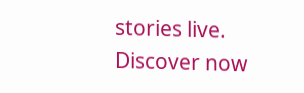stories live. Discover now